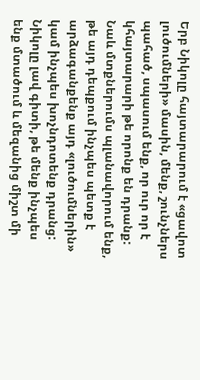Երբ Նիկոլը հայտարարում է «ցավոտ լուծումների» մասին, մենք, շունչներս պահած, սպասում ենք, որ ուր որ է կհայտարարի թե որոնք են դրանք: Նաև մտքներումս պլանավորում ենք, թե այդ դեպքում ինչպես պետք է արձագանքենք այդ «լուծումներին» կամ ինչպես խոչնդոտենք դրանց:
Նիկոլը լավ գիտի, թե մենք ինչպես ենք մտածում և մեզանից միշտ մի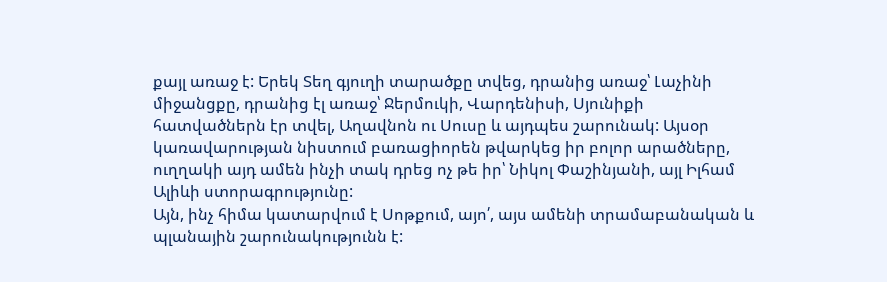քայլ առաջ է: Երեկ Տեղ գյուղի տարածքը տվեց, դրանից առաջ՝ Լաչինի միջանցքը, դրանից էլ առաջ՝ Ջերմուկի, Վարդենիսի, Սյունիքի հատվածներն էր տվել, Աղավնոն ու Սուսը և այդպես շարունակ: Այսօր կառավարության նիստում բառացիորեն թվարկեց իր բոլոր արածները, ուղղակի այդ ամեն ինչի տակ դրեց ոչ թե իր՝ Նիկոլ Փաշինյանի, այլ Իլհամ Ալիևի ստորագրությունը:
Այն, ինչ հիմա կատարվում է Սոթքում, այո՛, այս ամենի տրամաբանական և պլանային շարունակությունն է: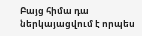Բայց հիմա դա ներկայացվում է որպես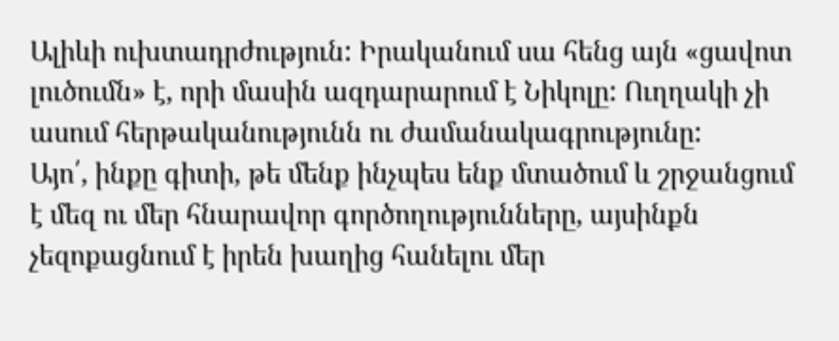Ալիևի ուխտադրժություն: Իրականում սա հենց այն «ցավոտ լուծումն» է, որի մասին ազդարարում է Նիկոլը: Ուղղակի չի ասում հերթականությունն ու ժամանակագրությունը:
Այո՛, ինքը գիտի, թե մենք ինչպես ենք մտածում և շրջանցում է մեզ ու մեր հնարավոր գործողությունները, այսինքն չեզոքացնում է իրեն խաղից հանելու մեր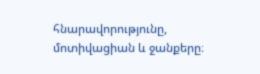հնարավորությունը, մոտիվացիան և ջանքերը։